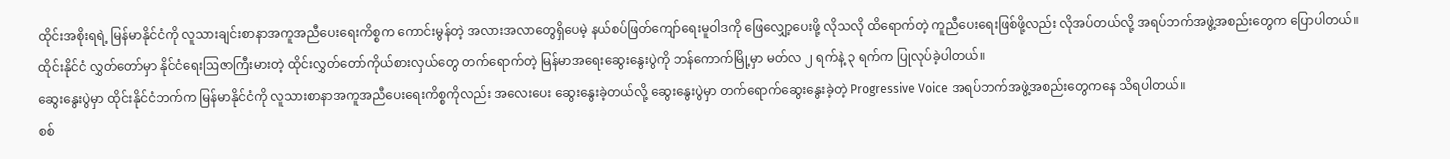ထိုင်းအစိုးရရဲ့ မြန်မာနိုင်ငံကို လူသားချင်းစာနာအကူအညီပေးရေးကိစ္စက ကောင်းမွန်တဲ့ အလားအလာတွေရှိပေမဲ့ နယ်စပ်ဖြတ်ကျော်ရေးမူဝါဒကို ဖြေလျှော့ပေးဖို့ လိုသလို ထိရောက်တဲ့ ကူညီပေးရေးဖြစ်ဖို့လည်း လိုအပ်တယ်လို့ အရပ်ဘက်အဖွဲ့အစည်းတွေက ပြောပါတယ်။
ထိုင်းနိုင်ငံ လွှတ်တော်မှာ နိုင်ငံရေးဩဇာကြီးမားတဲ့ ထိုင်းလွှတ်တော်ကိုယ်စားလှယ်တွေ တက်ရောက်တဲ့ မြန်မာအရေးဆွေးနွေးပွဲကို ဘန်ကောက်မြို့မှာ မတ်လ ၂ ရက်နဲ့ ၃ ရက်က ပြုလုပ်ခဲ့ပါတယ်။
ဆွေးနွေးပွဲမှာ ထိုင်းနိုင်ငံဘက်က မြန်မာနိုင်ငံကို လူသားစာနာအကူအညီပေးရေးကိစ္စကိုလည်း အလေးပေး ဆွေးနွေးခဲ့တယ်လို့ ဆွေးနွေးပွဲမှာ တက်ရောက်ဆွေးနွေးခဲ့တဲ့ Progressive Voice အရပ်ဘက်အဖွဲ့အစည်းတွေကနေ သိရပါတယ်။
စစ်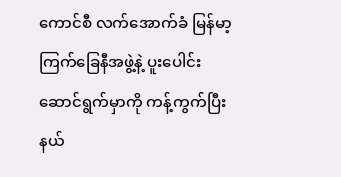ကောင်စီ လက်အောက်ခံ မြန်မာ့ကြက်ခြေနီအဖွဲ့နဲ့ ပူးပေါင်းဆောင်ရွက်မှာကို ကန့်ကွက်ပြီး နယ်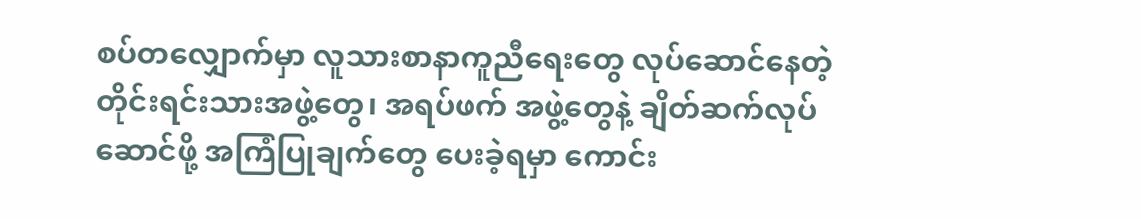စပ်တလျှောက်မှာ လူသားစာနာကူညီရေးတွေ လုပ်ဆောင်နေတဲ့ တိုင်းရင်းသားအဖွဲ့တွေ၊ အရပ်ဖက် အဖွဲ့တွေနဲ့ ချိတ်ဆက်လုပ်ဆောင်ဖို့ အကြံပြုချက်တွေ ပေးခဲ့ရမှာ ကောင်း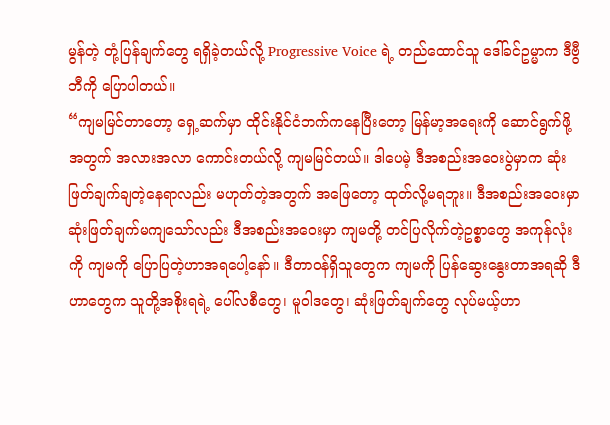မွန်တဲ့ တုံ့ပြန်ချက်တွေ ရရှိခဲ့တယ်လို့ Progressive Voice ရဲ့ တည်ထောင်သူ ဒေါ်ခင်ဥမ္မာက ဒီဗွီဘီကို ပြောပါတယ်။
“ကျမမြင်တာတော့ ရှေ့ဆက်မှာ ထိုင်းနိုင်ငံဘက်ကနေပြီးတော့ မြန်မာ့အရေးကို ဆောင်ရွက်ဖို့အတွက် အလားအလာ ကောင်းတယ်လို့ ကျမမြင်တယ်။ ဒါပေမဲ့ ဒီအစည်းအဝေးပွဲမှာက ဆုံးဖြတ်ချက်ချတဲ့နေရာလည်း မဟုတ်တဲ့အတွက် အဖြေတော့ ထုတ်လို့မရဘူး။ ဒီအစည်းအဝေးမှာ ဆုံးဖြတ်ချက်မကျသော်လည်း ဒီအစည်းအဝေးမှာ ကျမတို့ တင်ပြလိုက်တဲ့ဥစ္စာတွေ အကုန်လုံးကို ကျမကို ပြောပြတဲ့ဟာအရပေါ့နော်။ ဒီတာဝန်ရှိသူတွေက ကျမကို ပြန်ဆွေးနွေးတာအရဆို ဒီဟာတွေက သူတို့အစိုးရရဲ့ ပေါ်လစီတွေ၊ မူဝါဒတွေ၊ ဆုံးဖြတ်ချက်တွေ လုပ်မယ့်ဟာ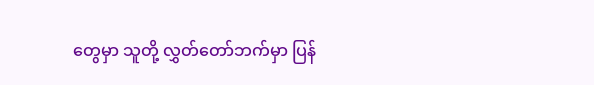တွေမှာ သူတို့ လွှတ်တော်ဘက်မှာ ပြန်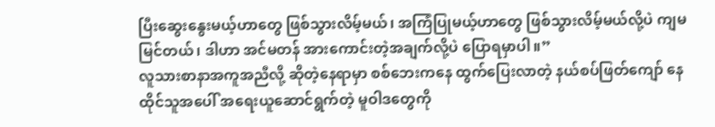ပြီးဆွေးနွေးမယ့်ဟာတွေ ဖြစ်သွားလိမ့်မယ်၊ အကြံပြုမယ့်ဟာတွေ ဖြစ်သွားလိမ့်မယ်လို့ပဲ ကျမမြင်တယ်၊ ဒါဟာ အင်မတန် အားကောင်းတဲ့အချက်လို့ပဲ ပြောရမှာပါ။”
လူသားစာနာအကူအညီလို့ ဆိုတဲ့နေရာမှာ စစ်ဘေးကနေ ထွက်ပြေးလာတဲ့ နယ်စပ်ဖြတ်ကျော် နေထိုင်သူအပေါ် အရေးယူဆောင်ရွက်တဲ့ မူဝါဒတွေကို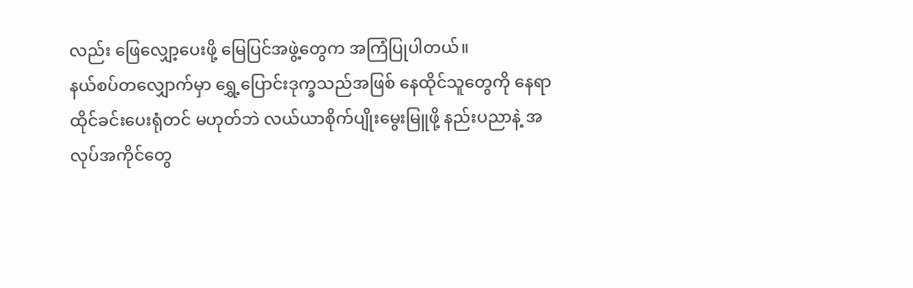လည်း ဖြေလျှော့ပေးဖို့ မြေပြင်အဖွဲ့တွေက အကြံပြုပါတယ်။
နယ်စပ်တလျှောက်မှာ ရွှေ့ပြောင်းဒုက္ခသည်အဖြစ် နေထိုင်သူတွေကို နေရာထိုင်ခင်းပေးရုံတင် မဟုတ်ဘဲ လယ်ယာစိုက်ပျိုးမွေးမြူဖို့ နည်းပညာနဲ့ အလုပ်အကိုင်တွေ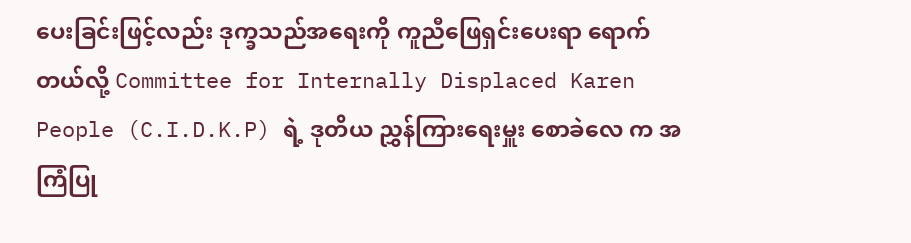ပေးခြင်းဖြင့်လည်း ဒုက္ခသည်အရေးကို ကူညီဖြေရှင်းပေးရာ ရောက်တယ်လို့ Committee for Internally Displaced Karen People (C.I.D.K.P) ရဲ့ ဒုတိယ ညွှန်ကြားရေးမှူး စောခဲလေ က အကြံပြု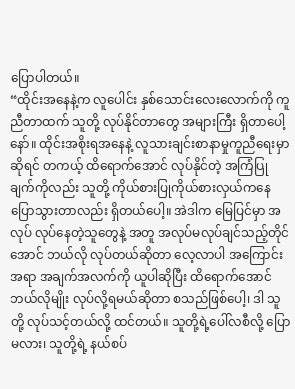ပြောပါတယ်။
“ထိုင်းအနေနဲ့က လူပေါင်း နှစ်သောင်းလေးလောက်ကို ကူညီတာထက် သူတို့ လုပ်နိုင်တာတွေ အများကြီး ရှိတာပေါ့နော်။ ထိုင်းအစိုးရအနေနဲ့ လူသားချင်းစာနာမှုကူညီရေးမှာဆိုရင် တကယ့် ထိရောက်အောင် လုပ်နိုင်တဲ့ အကြံပြုချက်ကိုလည်း သူတို့ ကိုယ်စားပြုကိုယ်စားလှယ်ကနေ ပြောသွားတာလည်း ရှိတယ်ပေါ့။ အဲဒါက မြေပြင်မှာ အလုပ် လုပ်နေတဲ့သူတွေနဲ့ အတူ အလုပ်မလုပ်ချင်သည့်တိုင်အောင် ဘယ်လို လုပ်တယ်ဆိုတာ လေ့လာပါ အကြောင်းအရာ အချက်အလက်ကို ယူပါဆိုပြီး ထိရောက်အောင်ဘယ်လိုမျိုး လုပ်လို့ရမယ်ဆိုတာ စသည်ဖြစ်ပေါ့၊ ဒါ သူတို့ လုပ်သင့်တယ်လို့ ထင်တယ်။ သူတို့ရဲ့ပေါ်လစီလို့ ပြောမလား၊ သူတို့ရဲ့ နယ်စပ်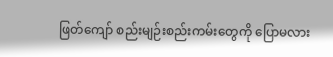ဖြတ်ကျော် စည်းမျဉ်းစည်းကမ်းတွေကို ပြောမလား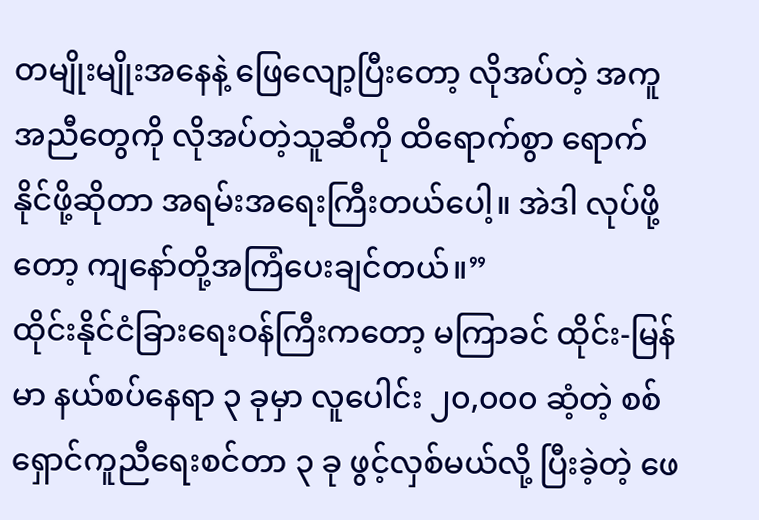တမျိုးမျိုးအနေနဲ့ ဖြေလျော့ပြီးတော့ လိုအပ်တဲ့ အကူအညီတွေကို လိုအပ်တဲ့သူဆီကို ထိရောက်စွာ ရောက်နိုင်ဖို့ဆိုတာ အရမ်းအရေးကြီးတယ်ပေါ့။ အဲဒါ လုပ်ဖို့တော့ ကျနော်တို့အကြံပေးချင်တယ်။”
ထိုင်းနိုင်ငံခြားရေးဝန်ကြီးကတော့ မကြာခင် ထိုင်း-မြန်မာ နယ်စပ်နေရာ ၃ ခုမှာ လူပေါင်း ၂၀,၀၀၀ ဆံ့တဲ့ စစ်ရှောင်ကူညီရေးစင်တာ ၃ ခု ဖွင့်လှစ်မယ်လို့ ပြီးခဲ့တဲ့ ဖေ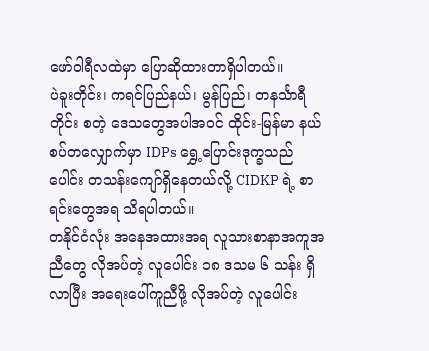ဖော်ဝါရီလထဲမှာ ပြောဆိုထားတာရှိပါတယ်။
ပဲခူးတိုင်း၊ ကရင်ပြည်နယ်၊ မွန်ပြည်၊ တနင်္သာရီတိုင်း စတဲ့ ဒေသတွေအပါအဝင် ထိုင်း-မြန်မာ နယ်စပ်တလျှောက်မှာ IDPs ရွှေ့ပြောင်းဒုက္ခသည်ပေါင်း တသန်းကျော်ရှိနေတယ်လို့ CIDKP ရဲ့ စာရင်းတွေအရ သိရပါတယ်။
တနိုင်ငံလုံး အနေအထားအရ လူသားစာနာအကူအညီတွေ လိုအပ်တဲ့ လူပေါင်း ၁၈ ဒသမ ၆ သန်း ရှိလာပြီး အရေးပေါ်ကူညီဖို့ လိုအပ်တဲ့ လူပေါင်း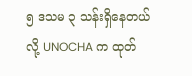၅ ဒသမ ၃ သန်းရှိနေတယ်လို့ UNOCHA က ထုတ်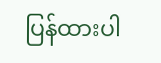ပြန်ထားပါ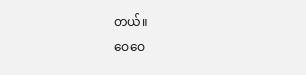တယ်။
ဝေဝေ